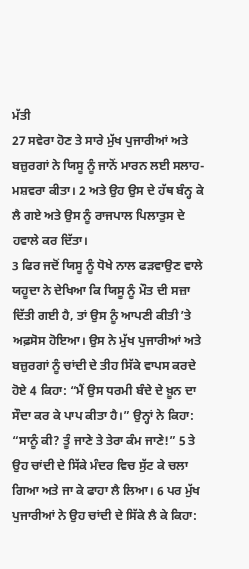ਮੱਤੀ
27 ਸਵੇਰਾ ਹੋਣ ਤੇ ਸਾਰੇ ਮੁੱਖ ਪੁਜਾਰੀਆਂ ਅਤੇ ਬਜ਼ੁਰਗਾਂ ਨੇ ਯਿਸੂ ਨੂੰ ਜਾਨੋਂ ਮਾਰਨ ਲਈ ਸਲਾਹ-ਮਸ਼ਵਰਾ ਕੀਤਾ। 2 ਅਤੇ ਉਹ ਉਸ ਦੇ ਹੱਥ ਬੰਨ੍ਹ ਕੇ ਲੈ ਗਏ ਅਤੇ ਉਸ ਨੂੰ ਰਾਜਪਾਲ ਪਿਲਾਤੁਸ ਦੇ ਹਵਾਲੇ ਕਰ ਦਿੱਤਾ।
3 ਫਿਰ ਜਦੋਂ ਯਿਸੂ ਨੂੰ ਧੋਖੇ ਨਾਲ ਫੜਵਾਉਣ ਵਾਲੇ ਯਹੂਦਾ ਨੇ ਦੇਖਿਆ ਕਿ ਯਿਸੂ ਨੂੰ ਮੌਤ ਦੀ ਸਜ਼ਾ ਦਿੱਤੀ ਗਈ ਹੈ, ਤਾਂ ਉਸ ਨੂੰ ਆਪਣੀ ਕੀਤੀ ʼਤੇ ਅਫ਼ਸੋਸ ਹੋਇਆ। ਉਸ ਨੇ ਮੁੱਖ ਪੁਜਾਰੀਆਂ ਅਤੇ ਬਜ਼ੁਰਗਾਂ ਨੂੰ ਚਾਂਦੀ ਦੇ ਤੀਹ ਸਿੱਕੇ ਵਾਪਸ ਕਰਦੇ ਹੋਏ 4 ਕਿਹਾ: “ਮੈਂ ਉਸ ਧਰਮੀ ਬੰਦੇ ਦੇ ਖ਼ੂਨ ਦਾ ਸੌਦਾ ਕਰ ਕੇ ਪਾਪ ਕੀਤਾ ਹੈ।” ਉਨ੍ਹਾਂ ਨੇ ਕਿਹਾ: “ਸਾਨੂੰ ਕੀ? ਤੂੰ ਜਾਣੇ ਤੇ ਤੇਰਾ ਕੰਮ ਜਾਣੇ!” 5 ਤੇ ਉਹ ਚਾਂਦੀ ਦੇ ਸਿੱਕੇ ਮੰਦਰ ਵਿਚ ਸੁੱਟ ਕੇ ਚਲਾ ਗਿਆ ਅਤੇ ਜਾ ਕੇ ਫਾਹਾ ਲੈ ਲਿਆ। 6 ਪਰ ਮੁੱਖ ਪੁਜਾਰੀਆਂ ਨੇ ਉਹ ਚਾਂਦੀ ਦੇ ਸਿੱਕੇ ਲੈ ਕੇ ਕਿਹਾ: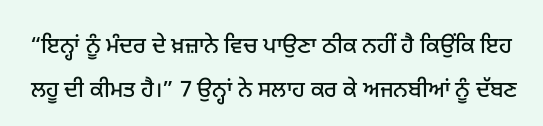“ਇਨ੍ਹਾਂ ਨੂੰ ਮੰਦਰ ਦੇ ਖ਼ਜ਼ਾਨੇ ਵਿਚ ਪਾਉਣਾ ਠੀਕ ਨਹੀਂ ਹੈ ਕਿਉਂਕਿ ਇਹ ਲਹੂ ਦੀ ਕੀਮਤ ਹੈ।” 7 ਉਨ੍ਹਾਂ ਨੇ ਸਲਾਹ ਕਰ ਕੇ ਅਜਨਬੀਆਂ ਨੂੰ ਦੱਬਣ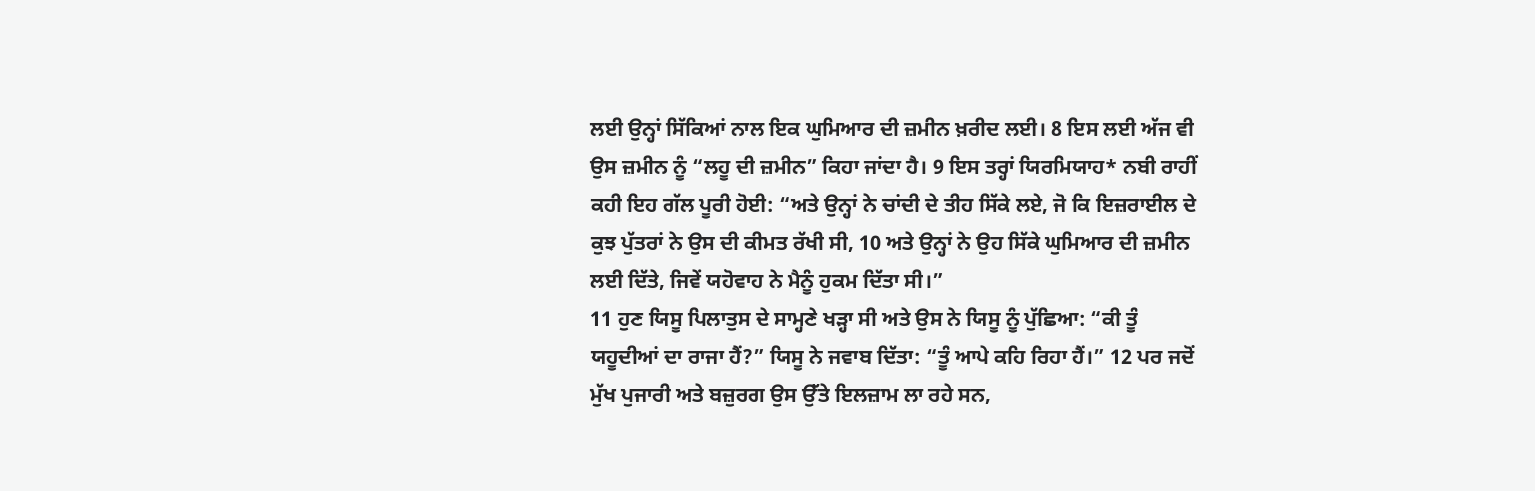ਲਈ ਉਨ੍ਹਾਂ ਸਿੱਕਿਆਂ ਨਾਲ ਇਕ ਘੁਮਿਆਰ ਦੀ ਜ਼ਮੀਨ ਖ਼ਰੀਦ ਲਈ। 8 ਇਸ ਲਈ ਅੱਜ ਵੀ ਉਸ ਜ਼ਮੀਨ ਨੂੰ “ਲਹੂ ਦੀ ਜ਼ਮੀਨ” ਕਿਹਾ ਜਾਂਦਾ ਹੈ। 9 ਇਸ ਤਰ੍ਹਾਂ ਯਿਰਮਿਯਾਹ* ਨਬੀ ਰਾਹੀਂ ਕਹੀ ਇਹ ਗੱਲ ਪੂਰੀ ਹੋਈ: “ਅਤੇ ਉਨ੍ਹਾਂ ਨੇ ਚਾਂਦੀ ਦੇ ਤੀਹ ਸਿੱਕੇ ਲਏ, ਜੋ ਕਿ ਇਜ਼ਰਾਈਲ ਦੇ ਕੁਝ ਪੁੱਤਰਾਂ ਨੇ ਉਸ ਦੀ ਕੀਮਤ ਰੱਖੀ ਸੀ, 10 ਅਤੇ ਉਨ੍ਹਾਂ ਨੇ ਉਹ ਸਿੱਕੇ ਘੁਮਿਆਰ ਦੀ ਜ਼ਮੀਨ ਲਈ ਦਿੱਤੇ, ਜਿਵੇਂ ਯਹੋਵਾਹ ਨੇ ਮੈਨੂੰ ਹੁਕਮ ਦਿੱਤਾ ਸੀ।”
11 ਹੁਣ ਯਿਸੂ ਪਿਲਾਤੁਸ ਦੇ ਸਾਮ੍ਹਣੇ ਖੜ੍ਹਾ ਸੀ ਅਤੇ ਉਸ ਨੇ ਯਿਸੂ ਨੂੰ ਪੁੱਛਿਆ: “ਕੀ ਤੂੰ ਯਹੂਦੀਆਂ ਦਾ ਰਾਜਾ ਹੈਂ?” ਯਿਸੂ ਨੇ ਜਵਾਬ ਦਿੱਤਾ: “ਤੂੰ ਆਪੇ ਕਹਿ ਰਿਹਾ ਹੈਂ।” 12 ਪਰ ਜਦੋਂ ਮੁੱਖ ਪੁਜਾਰੀ ਅਤੇ ਬਜ਼ੁਰਗ ਉਸ ਉੱਤੇ ਇਲਜ਼ਾਮ ਲਾ ਰਹੇ ਸਨ,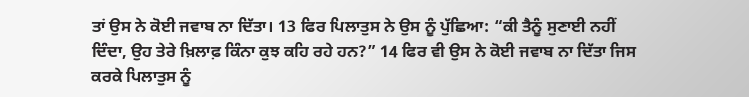ਤਾਂ ਉਸ ਨੇ ਕੋਈ ਜਵਾਬ ਨਾ ਦਿੱਤਾ। 13 ਫਿਰ ਪਿਲਾਤੁਸ ਨੇ ਉਸ ਨੂੰ ਪੁੱਛਿਆ: “ਕੀ ਤੈਨੂੰ ਸੁਣਾਈ ਨਹੀਂ ਦਿੰਦਾ, ਉਹ ਤੇਰੇ ਖ਼ਿਲਾਫ਼ ਕਿੰਨਾ ਕੁਝ ਕਹਿ ਰਹੇ ਹਨ?” 14 ਫਿਰ ਵੀ ਉਸ ਨੇ ਕੋਈ ਜਵਾਬ ਨਾ ਦਿੱਤਾ ਜਿਸ ਕਰਕੇ ਪਿਲਾਤੁਸ ਨੂੰ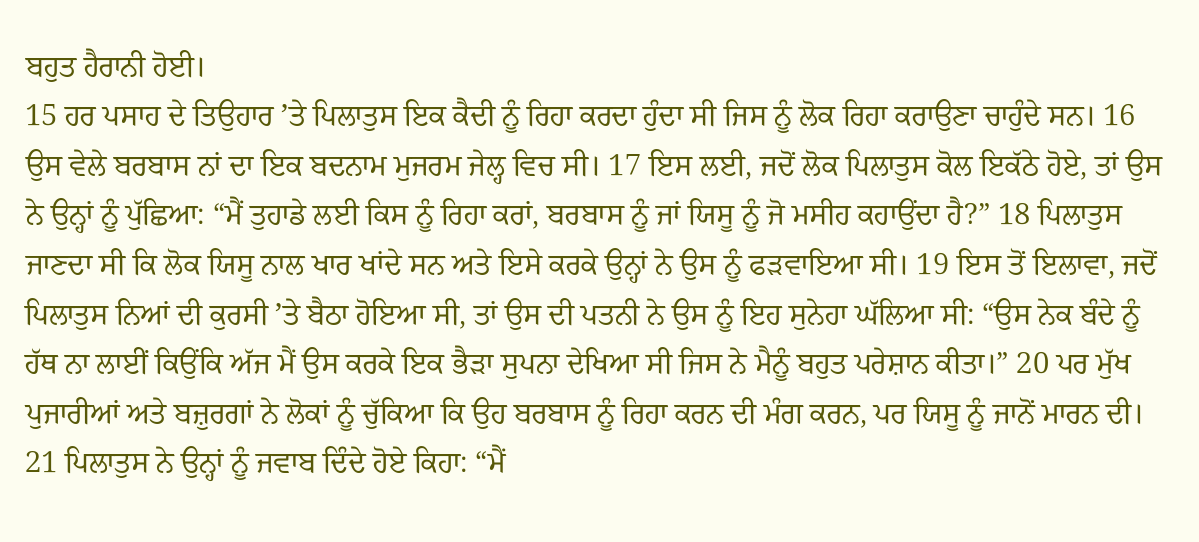ਬਹੁਤ ਹੈਰਾਨੀ ਹੋਈ।
15 ਹਰ ਪਸਾਹ ਦੇ ਤਿਉਹਾਰ ʼਤੇ ਪਿਲਾਤੁਸ ਇਕ ਕੈਦੀ ਨੂੰ ਰਿਹਾ ਕਰਦਾ ਹੁੰਦਾ ਸੀ ਜਿਸ ਨੂੰ ਲੋਕ ਰਿਹਾ ਕਰਾਉਣਾ ਚਾਹੁੰਦੇ ਸਨ। 16 ਉਸ ਵੇਲੇ ਬਰਬਾਸ ਨਾਂ ਦਾ ਇਕ ਬਦਨਾਮ ਮੁਜਰਮ ਜੇਲ੍ਹ ਵਿਚ ਸੀ। 17 ਇਸ ਲਈ, ਜਦੋਂ ਲੋਕ ਪਿਲਾਤੁਸ ਕੋਲ ਇਕੱਠੇ ਹੋਏ, ਤਾਂ ਉਸ ਨੇ ਉਨ੍ਹਾਂ ਨੂੰ ਪੁੱਛਿਆ: “ਮੈਂ ਤੁਹਾਡੇ ਲਈ ਕਿਸ ਨੂੰ ਰਿਹਾ ਕਰਾਂ, ਬਰਬਾਸ ਨੂੰ ਜਾਂ ਯਿਸੂ ਨੂੰ ਜੋ ਮਸੀਹ ਕਹਾਉਂਦਾ ਹੈ?” 18 ਪਿਲਾਤੁਸ ਜਾਣਦਾ ਸੀ ਕਿ ਲੋਕ ਯਿਸੂ ਨਾਲ ਖਾਰ ਖਾਂਦੇ ਸਨ ਅਤੇ ਇਸੇ ਕਰਕੇ ਉਨ੍ਹਾਂ ਨੇ ਉਸ ਨੂੰ ਫੜਵਾਇਆ ਸੀ। 19 ਇਸ ਤੋਂ ਇਲਾਵਾ, ਜਦੋਂ ਪਿਲਾਤੁਸ ਨਿਆਂ ਦੀ ਕੁਰਸੀ ʼਤੇ ਬੈਠਾ ਹੋਇਆ ਸੀ, ਤਾਂ ਉਸ ਦੀ ਪਤਨੀ ਨੇ ਉਸ ਨੂੰ ਇਹ ਸੁਨੇਹਾ ਘੱਲਿਆ ਸੀ: “ਉਸ ਨੇਕ ਬੰਦੇ ਨੂੰ ਹੱਥ ਨਾ ਲਾਈਂ ਕਿਉਂਕਿ ਅੱਜ ਮੈਂ ਉਸ ਕਰਕੇ ਇਕ ਭੈੜਾ ਸੁਪਨਾ ਦੇਖਿਆ ਸੀ ਜਿਸ ਨੇ ਮੈਨੂੰ ਬਹੁਤ ਪਰੇਸ਼ਾਨ ਕੀਤਾ।” 20 ਪਰ ਮੁੱਖ ਪੁਜਾਰੀਆਂ ਅਤੇ ਬਜ਼ੁਰਗਾਂ ਨੇ ਲੋਕਾਂ ਨੂੰ ਚੁੱਕਿਆ ਕਿ ਉਹ ਬਰਬਾਸ ਨੂੰ ਰਿਹਾ ਕਰਨ ਦੀ ਮੰਗ ਕਰਨ, ਪਰ ਯਿਸੂ ਨੂੰ ਜਾਨੋਂ ਮਾਰਨ ਦੀ। 21 ਪਿਲਾਤੁਸ ਨੇ ਉਨ੍ਹਾਂ ਨੂੰ ਜਵਾਬ ਦਿੰਦੇ ਹੋਏ ਕਿਹਾ: “ਮੈਂ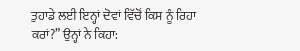ਤੁਹਾਡੇ ਲਈ ਇਨ੍ਹਾਂ ਦੋਵਾਂ ਵਿੱਚੋਂ ਕਿਸ ਨੂੰ ਰਿਹਾ ਕਰਾਂ?” ਉਨ੍ਹਾਂ ਨੇ ਕਿਹਾ: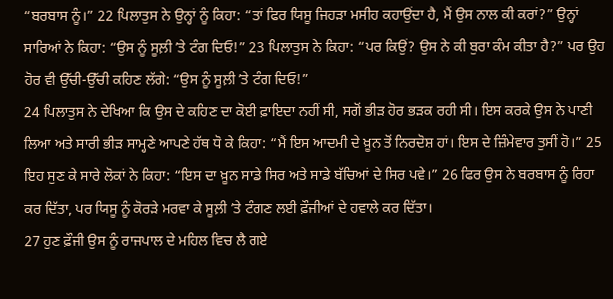“ਬਰਬਾਸ ਨੂੰ।” 22 ਪਿਲਾਤੁਸ ਨੇ ਉਨ੍ਹਾਂ ਨੂੰ ਕਿਹਾ: “ਤਾਂ ਫਿਰ ਯਿਸੂ ਜਿਹੜਾ ਮਸੀਹ ਕਹਾਉਂਦਾ ਹੈ, ਮੈਂ ਉਸ ਨਾਲ ਕੀ ਕਰਾਂ?” ਉਨ੍ਹਾਂ ਸਾਰਿਆਂ ਨੇ ਕਿਹਾ: “ਉਸ ਨੂੰ ਸੂਲ਼ੀ ʼਤੇ ਟੰਗ ਦਿਓ!” 23 ਪਿਲਾਤੁਸ ਨੇ ਕਿਹਾ: “ਪਰ ਕਿਉਂ? ਉਸ ਨੇ ਕੀ ਬੁਰਾ ਕੰਮ ਕੀਤਾ ਹੈ?” ਪਰ ਉਹ ਹੋਰ ਵੀ ਉੱਚੀ-ਉੱਚੀ ਕਹਿਣ ਲੱਗੇ: “ਉਸ ਨੂੰ ਸੂਲ਼ੀ ʼਤੇ ਟੰਗ ਦਿਓ!”
24 ਪਿਲਾਤੁਸ ਨੇ ਦੇਖਿਆ ਕਿ ਉਸ ਦੇ ਕਹਿਣ ਦਾ ਕੋਈ ਫ਼ਾਇਦਾ ਨਹੀਂ ਸੀ, ਸਗੋਂ ਭੀੜ ਹੋਰ ਭੜਕ ਰਹੀ ਸੀ। ਇਸ ਕਰਕੇ ਉਸ ਨੇ ਪਾਣੀ ਲਿਆ ਅਤੇ ਸਾਰੀ ਭੀੜ ਸਾਮ੍ਹਣੇ ਆਪਣੇ ਹੱਥ ਧੋ ਕੇ ਕਿਹਾ: “ਮੈਂ ਇਸ ਆਦਮੀ ਦੇ ਖ਼ੂਨ ਤੋਂ ਨਿਰਦੋਸ਼ ਹਾਂ। ਇਸ ਦੇ ਜ਼ਿੰਮੇਵਾਰ ਤੁਸੀਂ ਹੋ।” 25 ਇਹ ਸੁਣ ਕੇ ਸਾਰੇ ਲੋਕਾਂ ਨੇ ਕਿਹਾ: “ਇਸ ਦਾ ਖ਼ੂਨ ਸਾਡੇ ਸਿਰ ਅਤੇ ਸਾਡੇ ਬੱਚਿਆਂ ਦੇ ਸਿਰ ਪਵੇ।” 26 ਫਿਰ ਉਸ ਨੇ ਬਰਬਾਸ ਨੂੰ ਰਿਹਾ ਕਰ ਦਿੱਤਾ, ਪਰ ਯਿਸੂ ਨੂੰ ਕੋਰੜੇ ਮਰਵਾ ਕੇ ਸੂਲ਼ੀ ʼਤੇ ਟੰਗਣ ਲਈ ਫ਼ੌਜੀਆਂ ਦੇ ਹਵਾਲੇ ਕਰ ਦਿੱਤਾ।
27 ਹੁਣ ਫ਼ੌਜੀ ਉਸ ਨੂੰ ਰਾਜਪਾਲ ਦੇ ਮਹਿਲ ਵਿਚ ਲੈ ਗਏ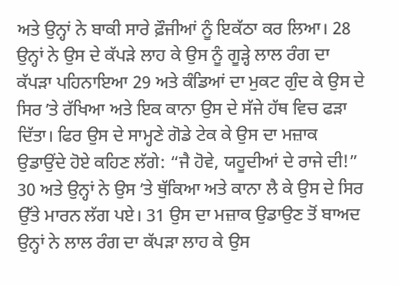ਅਤੇ ਉਨ੍ਹਾਂ ਨੇ ਬਾਕੀ ਸਾਰੇ ਫ਼ੌਜੀਆਂ ਨੂੰ ਇਕੱਠਾ ਕਰ ਲਿਆ। 28 ਉਨ੍ਹਾਂ ਨੇ ਉਸ ਦੇ ਕੱਪੜੇ ਲਾਹ ਕੇ ਉਸ ਨੂੰ ਗੂੜ੍ਹੇ ਲਾਲ ਰੰਗ ਦਾ ਕੱਪੜਾ ਪਹਿਨਾਇਆ 29 ਅਤੇ ਕੰਡਿਆਂ ਦਾ ਮੁਕਟ ਗੁੰਦ ਕੇ ਉਸ ਦੇ ਸਿਰ ʼਤੇ ਰੱਖਿਆ ਅਤੇ ਇਕ ਕਾਨਾ ਉਸ ਦੇ ਸੱਜੇ ਹੱਥ ਵਿਚ ਫੜਾ ਦਿੱਤਾ। ਫਿਰ ਉਸ ਦੇ ਸਾਮ੍ਹਣੇ ਗੋਡੇ ਟੇਕ ਕੇ ਉਸ ਦਾ ਮਜ਼ਾਕ ਉਡਾਉਂਦੇ ਹੋਏ ਕਹਿਣ ਲੱਗੇ: “ਜੈ ਹੋਵੇ, ਯਹੂਦੀਆਂ ਦੇ ਰਾਜੇ ਦੀ!” 30 ਅਤੇ ਉਨ੍ਹਾਂ ਨੇ ਉਸ ʼਤੇ ਥੁੱਕਿਆ ਅਤੇ ਕਾਨਾ ਲੈ ਕੇ ਉਸ ਦੇ ਸਿਰ ਉੱਤੇ ਮਾਰਨ ਲੱਗ ਪਏ। 31 ਉਸ ਦਾ ਮਜ਼ਾਕ ਉਡਾਉਣ ਤੋਂ ਬਾਅਦ ਉਨ੍ਹਾਂ ਨੇ ਲਾਲ ਰੰਗ ਦਾ ਕੱਪੜਾ ਲਾਹ ਕੇ ਉਸ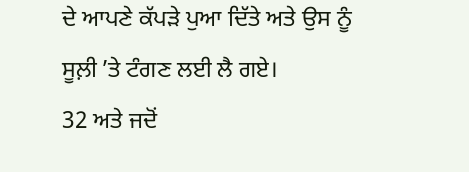ਦੇ ਆਪਣੇ ਕੱਪੜੇ ਪੁਆ ਦਿੱਤੇ ਅਤੇ ਉਸ ਨੂੰ ਸੂਲ਼ੀ ʼਤੇ ਟੰਗਣ ਲਈ ਲੈ ਗਏ।
32 ਅਤੇ ਜਦੋਂ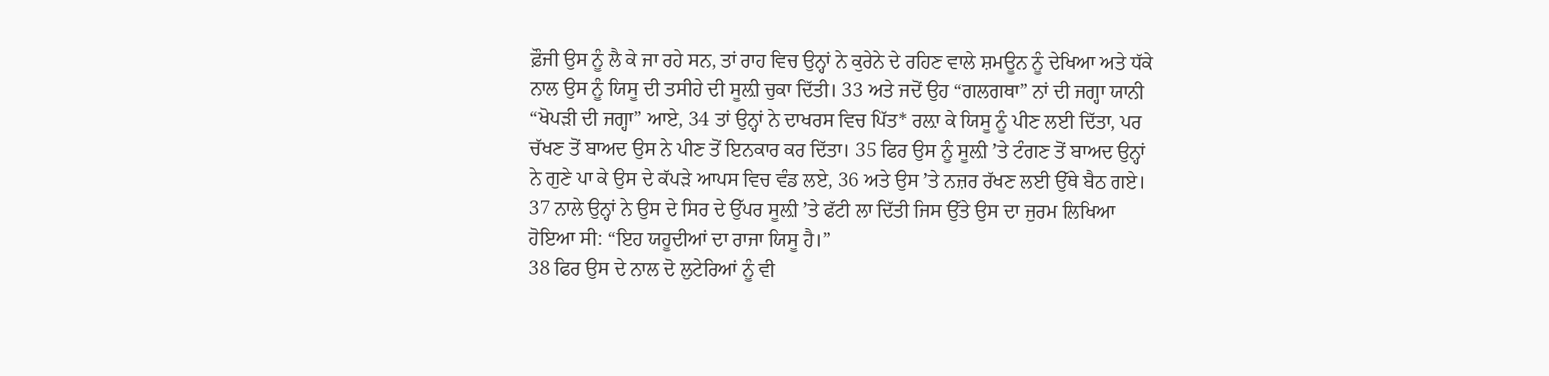ਫ਼ੌਜੀ ਉਸ ਨੂੰ ਲੈ ਕੇ ਜਾ ਰਹੇ ਸਨ, ਤਾਂ ਰਾਹ ਵਿਚ ਉਨ੍ਹਾਂ ਨੇ ਕੁਰੇਨੇ ਦੇ ਰਹਿਣ ਵਾਲੇ ਸ਼ਮਊਨ ਨੂੰ ਦੇਖਿਆ ਅਤੇ ਧੱਕੇ ਨਾਲ ਉਸ ਨੂੰ ਯਿਸੂ ਦੀ ਤਸੀਹੇ ਦੀ ਸੂਲ਼ੀ ਚੁਕਾ ਦਿੱਤੀ। 33 ਅਤੇ ਜਦੋਂ ਉਹ “ਗਲਗਥਾ” ਨਾਂ ਦੀ ਜਗ੍ਹਾ ਯਾਨੀ “ਖੋਪੜੀ ਦੀ ਜਗ੍ਹਾ” ਆਏ, 34 ਤਾਂ ਉਨ੍ਹਾਂ ਨੇ ਦਾਖਰਸ ਵਿਚ ਪਿੱਤ* ਰਲ਼ਾ ਕੇ ਯਿਸੂ ਨੂੰ ਪੀਣ ਲਈ ਦਿੱਤਾ, ਪਰ ਚੱਖਣ ਤੋਂ ਬਾਅਦ ਉਸ ਨੇ ਪੀਣ ਤੋਂ ਇਨਕਾਰ ਕਰ ਦਿੱਤਾ। 35 ਫਿਰ ਉਸ ਨੂੰ ਸੂਲ਼ੀ ʼਤੇ ਟੰਗਣ ਤੋਂ ਬਾਅਦ ਉਨ੍ਹਾਂ ਨੇ ਗੁਣੇ ਪਾ ਕੇ ਉਸ ਦੇ ਕੱਪੜੇ ਆਪਸ ਵਿਚ ਵੰਡ ਲਏ, 36 ਅਤੇ ਉਸ ʼਤੇ ਨਜ਼ਰ ਰੱਖਣ ਲਈ ਉੱਥੇ ਬੈਠ ਗਏ। 37 ਨਾਲੇ ਉਨ੍ਹਾਂ ਨੇ ਉਸ ਦੇ ਸਿਰ ਦੇ ਉੱਪਰ ਸੂਲ਼ੀ ʼਤੇ ਫੱਟੀ ਲਾ ਦਿੱਤੀ ਜਿਸ ਉੱਤੇ ਉਸ ਦਾ ਜੁਰਮ ਲਿਖਿਆ ਹੋਇਆ ਸੀ: “ਇਹ ਯਹੂਦੀਆਂ ਦਾ ਰਾਜਾ ਯਿਸੂ ਹੈ।”
38 ਫਿਰ ਉਸ ਦੇ ਨਾਲ ਦੋ ਲੁਟੇਰਿਆਂ ਨੂੰ ਵੀ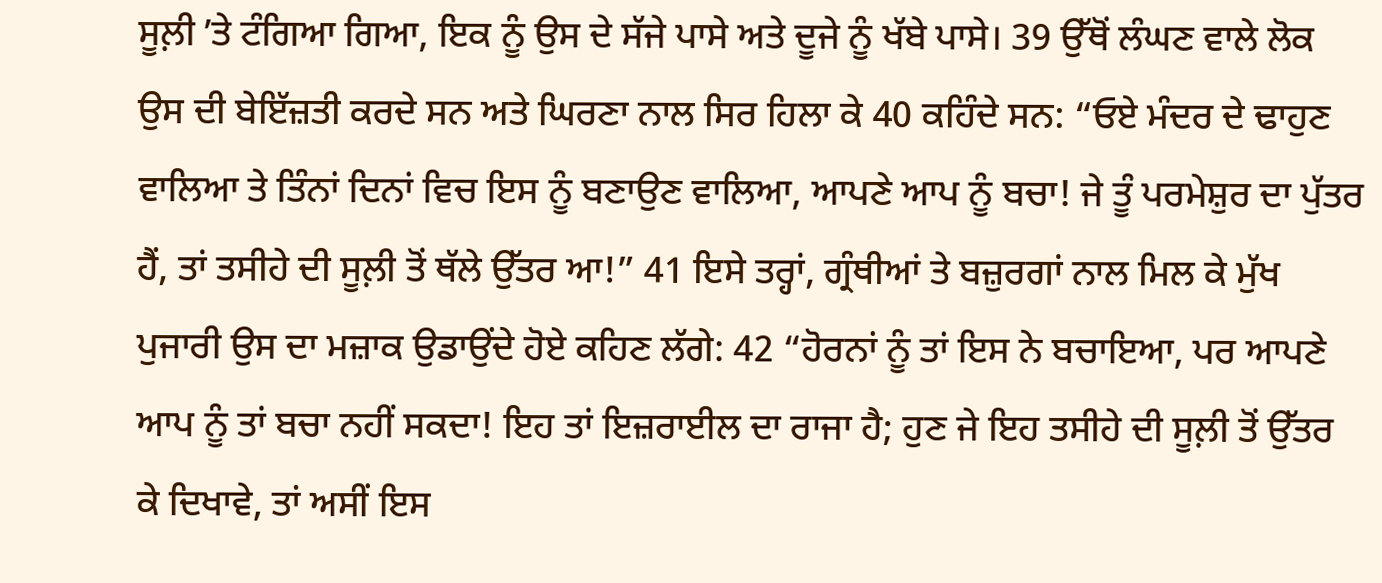ਸੂਲ਼ੀ ʼਤੇ ਟੰਗਿਆ ਗਿਆ, ਇਕ ਨੂੰ ਉਸ ਦੇ ਸੱਜੇ ਪਾਸੇ ਅਤੇ ਦੂਜੇ ਨੂੰ ਖੱਬੇ ਪਾਸੇ। 39 ਉੱਥੋਂ ਲੰਘਣ ਵਾਲੇ ਲੋਕ ਉਸ ਦੀ ਬੇਇੱਜ਼ਤੀ ਕਰਦੇ ਸਨ ਅਤੇ ਘਿਰਣਾ ਨਾਲ ਸਿਰ ਹਿਲਾ ਕੇ 40 ਕਹਿੰਦੇ ਸਨ: “ਓਏ ਮੰਦਰ ਦੇ ਢਾਹੁਣ ਵਾਲਿਆ ਤੇ ਤਿੰਨਾਂ ਦਿਨਾਂ ਵਿਚ ਇਸ ਨੂੰ ਬਣਾਉਣ ਵਾਲਿਆ, ਆਪਣੇ ਆਪ ਨੂੰ ਬਚਾ! ਜੇ ਤੂੰ ਪਰਮੇਸ਼ੁਰ ਦਾ ਪੁੱਤਰ ਹੈਂ, ਤਾਂ ਤਸੀਹੇ ਦੀ ਸੂਲ਼ੀ ਤੋਂ ਥੱਲੇ ਉੱਤਰ ਆ!” 41 ਇਸੇ ਤਰ੍ਹਾਂ, ਗ੍ਰੰਥੀਆਂ ਤੇ ਬਜ਼ੁਰਗਾਂ ਨਾਲ ਮਿਲ ਕੇ ਮੁੱਖ ਪੁਜਾਰੀ ਉਸ ਦਾ ਮਜ਼ਾਕ ਉਡਾਉਂਦੇ ਹੋਏ ਕਹਿਣ ਲੱਗੇ: 42 “ਹੋਰਨਾਂ ਨੂੰ ਤਾਂ ਇਸ ਨੇ ਬਚਾਇਆ, ਪਰ ਆਪਣੇ ਆਪ ਨੂੰ ਤਾਂ ਬਚਾ ਨਹੀਂ ਸਕਦਾ! ਇਹ ਤਾਂ ਇਜ਼ਰਾਈਲ ਦਾ ਰਾਜਾ ਹੈ; ਹੁਣ ਜੇ ਇਹ ਤਸੀਹੇ ਦੀ ਸੂਲ਼ੀ ਤੋਂ ਉੱਤਰ ਕੇ ਦਿਖਾਵੇ, ਤਾਂ ਅਸੀਂ ਇਸ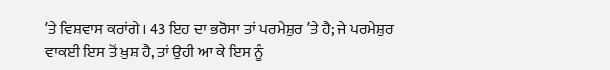ʼਤੇ ਵਿਸ਼ਵਾਸ ਕਰਾਂਗੇ। 43 ਇਹ ਦਾ ਭਰੋਸਾ ਤਾਂ ਪਰਮੇਸ਼ੁਰ ʼਤੇ ਹੈ; ਜੇ ਪਰਮੇਸ਼ੁਰ ਵਾਕਈ ਇਸ ਤੋਂ ਖ਼ੁਸ਼ ਹੈ, ਤਾਂ ਉਹੀ ਆ ਕੇ ਇਸ ਨੂੰ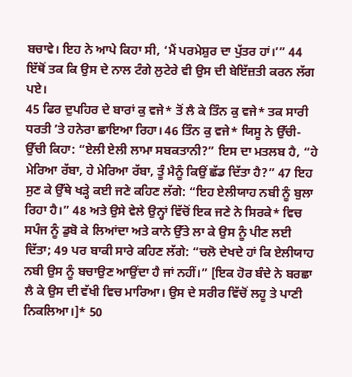ਬਚਾਵੇ। ਇਹ ਨੇ ਆਪੇ ਕਿਹਾ ਸੀ, ‘ਮੈਂ ਪਰਮੇਸ਼ੁਰ ਦਾ ਪੁੱਤਰ ਹਾਂ।’” 44 ਇੱਥੋਂ ਤਕ ਕਿ ਉਸ ਦੇ ਨਾਲ ਟੰਗੇ ਲੁਟੇਰੇ ਵੀ ਉਸ ਦੀ ਬੇਇੱਜ਼ਤੀ ਕਰਨ ਲੱਗ ਪਏ।
45 ਫਿਰ ਦੁਪਹਿਰ ਦੇ ਬਾਰਾਂ ਕੁ ਵਜੇ* ਤੋਂ ਲੈ ਕੇ ਤਿੰਨ ਕੁ ਵਜੇ* ਤਕ ਸਾਰੀ ਧਰਤੀ ʼਤੇ ਹਨੇਰਾ ਛਾਇਆ ਰਿਹਾ। 46 ਤਿੰਨ ਕੁ ਵਜੇ* ਯਿਸੂ ਨੇ ਉੱਚੀ-ਉੱਚੀ ਕਿਹਾ: “ਏਲੀ ਏਲੀ ਲਾਮਾ ਸਬਕਤਾਨੀ?” ਇਸ ਦਾ ਮਤਲਬ ਹੈ, “ਹੇ ਮੇਰਿਆ ਰੱਬਾ, ਹੇ ਮੇਰਿਆ ਰੱਬਾ, ਤੂੰ ਮੈਨੂੰ ਕਿਉਂ ਛੱਡ ਦਿੱਤਾ ਹੈ?” 47 ਇਹ ਸੁਣ ਕੇ ਉੱਥੇ ਖੜ੍ਹੇ ਕਈ ਜਣੇ ਕਹਿਣ ਲੱਗੇ: “ਇਹ ਏਲੀਯਾਹ ਨਬੀ ਨੂੰ ਬੁਲਾ ਰਿਹਾ ਹੈ।” 48 ਅਤੇ ਉਸੇ ਵੇਲੇ ਉਨ੍ਹਾਂ ਵਿੱਚੋਂ ਇਕ ਜਣੇ ਨੇ ਸਿਰਕੇ* ਵਿਚ ਸਪੰਜ ਨੂੰ ਡੁਬੋ ਕੇ ਲਿਆਂਦਾ ਅਤੇ ਕਾਨੇ ਉੱਤੇ ਲਾ ਕੇ ਉਸ ਨੂੰ ਪੀਣ ਲਈ ਦਿੱਤਾ; 49 ਪਰ ਬਾਕੀ ਸਾਰੇ ਕਹਿਣ ਲੱਗੇ: “ਚਲੋ ਦੇਖਦੇ ਹਾਂ ਕਿ ਏਲੀਯਾਹ ਨਬੀ ਉਸ ਨੂੰ ਬਚਾਉਣ ਆਉਂਦਾ ਹੈ ਜਾਂ ਨਹੀਂ।” [ਇਕ ਹੋਰ ਬੰਦੇ ਨੇ ਬਰਛਾ ਲੈ ਕੇ ਉਸ ਦੀ ਵੱਖੀ ਵਿਚ ਮਾਰਿਆ। ਉਸ ਦੇ ਸਰੀਰ ਵਿੱਚੋਂ ਲਹੂ ਤੇ ਪਾਣੀ ਨਿਕਲਿਆ।]* 50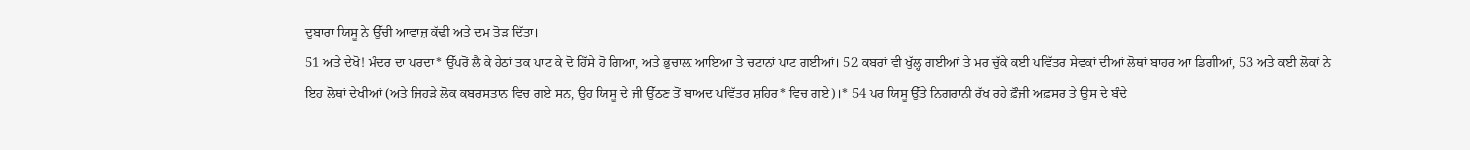ਦੁਬਾਰਾ ਯਿਸੂ ਨੇ ਉੱਚੀ ਆਵਾਜ਼ ਕੱਢੀ ਅਤੇ ਦਮ ਤੋੜ ਦਿੱਤਾ।
51 ਅਤੇ ਦੇਖੋ! ਮੰਦਰ ਦਾ ਪਰਦਾ* ਉੱਪਰੋਂ ਲੈ ਕੇ ਹੇਠਾਂ ਤਕ ਪਾਟ ਕੇ ਦੋ ਹਿੱਸੇ ਹੋ ਗਿਆ, ਅਤੇ ਭੁਚਾਲ਼ ਆਇਆ ਤੇ ਚਟਾਨਾਂ ਪਾਟ ਗਈਆਂ। 52 ਕਬਰਾਂ ਵੀ ਖੁੱਲ੍ਹ ਗਈਆਂ ਤੇ ਮਰ ਚੁੱਕੇ ਕਈ ਪਵਿੱਤਰ ਸੇਵਕਾਂ ਦੀਆਂ ਲੋਥਾਂ ਬਾਹਰ ਆ ਡਿਗੀਆਂ, 53 ਅਤੇ ਕਈ ਲੋਕਾਂ ਨੇ ਇਹ ਲੋਥਾਂ ਦੇਖੀਆਂ (ਅਤੇ ਜਿਹੜੇ ਲੋਕ ਕਬਰਸਤਾਨ ਵਿਚ ਗਏ ਸਨ, ਉਹ ਯਿਸੂ ਦੇ ਜੀ ਉੱਠਣ ਤੋਂ ਬਾਅਦ ਪਵਿੱਤਰ ਸ਼ਹਿਰ* ਵਿਚ ਗਏ)।* 54 ਪਰ ਯਿਸੂ ਉੱਤੇ ਨਿਗਰਾਨੀ ਰੱਖ ਰਹੇ ਫ਼ੌਜੀ ਅਫ਼ਸਰ ਤੇ ਉਸ ਦੇ ਬੰਦੇ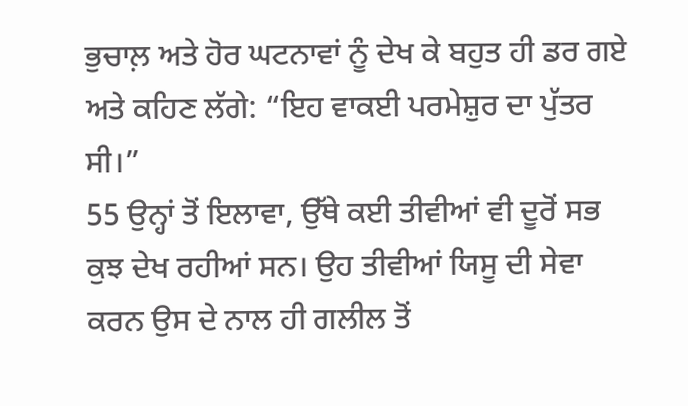ਭੁਚਾਲ਼ ਅਤੇ ਹੋਰ ਘਟਨਾਵਾਂ ਨੂੰ ਦੇਖ ਕੇ ਬਹੁਤ ਹੀ ਡਰ ਗਏ ਅਤੇ ਕਹਿਣ ਲੱਗੇ: “ਇਹ ਵਾਕਈ ਪਰਮੇਸ਼ੁਰ ਦਾ ਪੁੱਤਰ ਸੀ।”
55 ਉਨ੍ਹਾਂ ਤੋਂ ਇਲਾਵਾ, ਉੱਥੇ ਕਈ ਤੀਵੀਆਂ ਵੀ ਦੂਰੋਂ ਸਭ ਕੁਝ ਦੇਖ ਰਹੀਆਂ ਸਨ। ਉਹ ਤੀਵੀਆਂ ਯਿਸੂ ਦੀ ਸੇਵਾ ਕਰਨ ਉਸ ਦੇ ਨਾਲ ਹੀ ਗਲੀਲ ਤੋਂ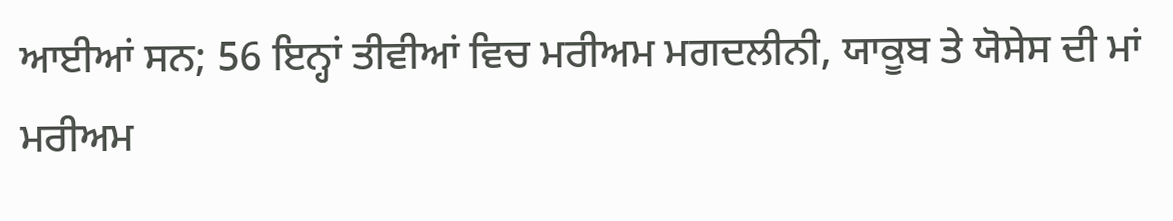ਆਈਆਂ ਸਨ; 56 ਇਨ੍ਹਾਂ ਤੀਵੀਆਂ ਵਿਚ ਮਰੀਅਮ ਮਗਦਲੀਨੀ, ਯਾਕੂਬ ਤੇ ਯੋਸੇਸ ਦੀ ਮਾਂ ਮਰੀਅਮ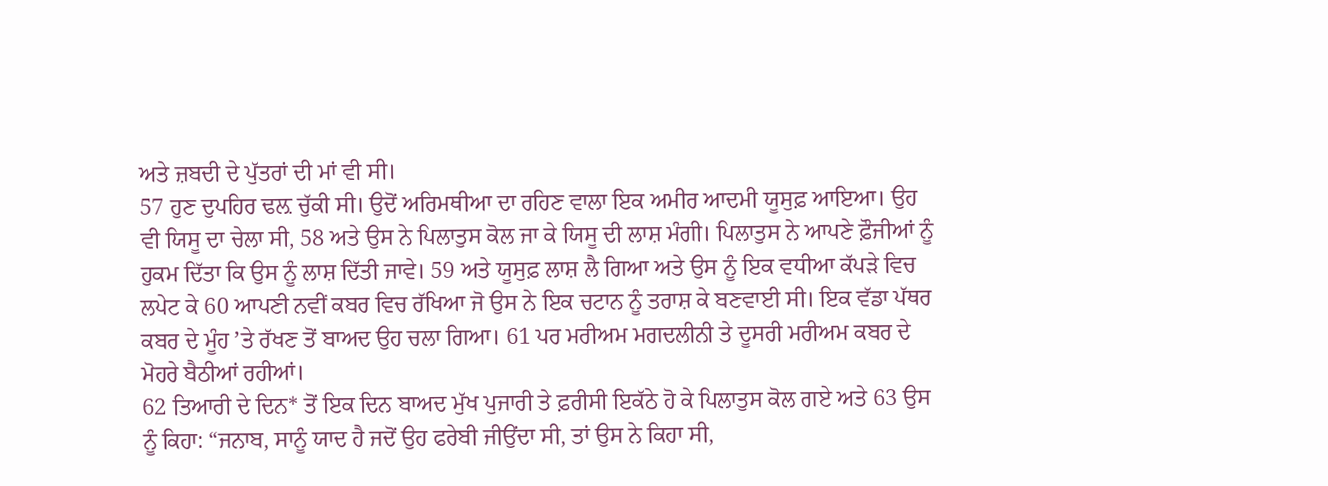ਅਤੇ ਜ਼ਬਦੀ ਦੇ ਪੁੱਤਰਾਂ ਦੀ ਮਾਂ ਵੀ ਸੀ।
57 ਹੁਣ ਦੁਪਹਿਰ ਢਲ਼ ਚੁੱਕੀ ਸੀ। ਉਦੋਂ ਅਰਿਮਥੀਆ ਦਾ ਰਹਿਣ ਵਾਲਾ ਇਕ ਅਮੀਰ ਆਦਮੀ ਯੂਸੁਫ਼ ਆਇਆ। ਉਹ ਵੀ ਯਿਸੂ ਦਾ ਚੇਲਾ ਸੀ, 58 ਅਤੇ ਉਸ ਨੇ ਪਿਲਾਤੁਸ ਕੋਲ ਜਾ ਕੇ ਯਿਸੂ ਦੀ ਲਾਸ਼ ਮੰਗੀ। ਪਿਲਾਤੁਸ ਨੇ ਆਪਣੇ ਫ਼ੌਜੀਆਂ ਨੂੰ ਹੁਕਮ ਦਿੱਤਾ ਕਿ ਉਸ ਨੂੰ ਲਾਸ਼ ਦਿੱਤੀ ਜਾਵੇ। 59 ਅਤੇ ਯੂਸੁਫ਼ ਲਾਸ਼ ਲੈ ਗਿਆ ਅਤੇ ਉਸ ਨੂੰ ਇਕ ਵਧੀਆ ਕੱਪੜੇ ਵਿਚ ਲਪੇਟ ਕੇ 60 ਆਪਣੀ ਨਵੀਂ ਕਬਰ ਵਿਚ ਰੱਖਿਆ ਜੋ ਉਸ ਨੇ ਇਕ ਚਟਾਨ ਨੂੰ ਤਰਾਸ਼ ਕੇ ਬਣਵਾਈ ਸੀ। ਇਕ ਵੱਡਾ ਪੱਥਰ ਕਬਰ ਦੇ ਮੂੰਹ ʼਤੇ ਰੱਖਣ ਤੋਂ ਬਾਅਦ ਉਹ ਚਲਾ ਗਿਆ। 61 ਪਰ ਮਰੀਅਮ ਮਗਦਲੀਨੀ ਤੇ ਦੂਸਰੀ ਮਰੀਅਮ ਕਬਰ ਦੇ ਮੋਹਰੇ ਬੈਠੀਆਂ ਰਹੀਆਂ।
62 ਤਿਆਰੀ ਦੇ ਦਿਨ* ਤੋਂ ਇਕ ਦਿਨ ਬਾਅਦ ਮੁੱਖ ਪੁਜਾਰੀ ਤੇ ਫ਼ਰੀਸੀ ਇਕੱਠੇ ਹੋ ਕੇ ਪਿਲਾਤੁਸ ਕੋਲ ਗਏ ਅਤੇ 63 ਉਸ ਨੂੰ ਕਿਹਾ: “ਜਨਾਬ, ਸਾਨੂੰ ਯਾਦ ਹੈ ਜਦੋਂ ਉਹ ਫਰੇਬੀ ਜੀਉਂਦਾ ਸੀ, ਤਾਂ ਉਸ ਨੇ ਕਿਹਾ ਸੀ,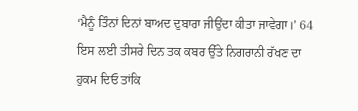‘ਮੈਨੂੰ ਤਿੰਨਾਂ ਦਿਨਾਂ ਬਾਅਦ ਦੁਬਾਰਾ ਜੀਉਂਦਾ ਕੀਤਾ ਜਾਵੇਗਾ।’ 64 ਇਸ ਲਈ ਤੀਸਰੇ ਦਿਨ ਤਕ ਕਬਰ ਉੱਤੇ ਨਿਗਰਾਨੀ ਰੱਖਣ ਦਾ ਹੁਕਮ ਦਿਓ ਤਾਂਕਿ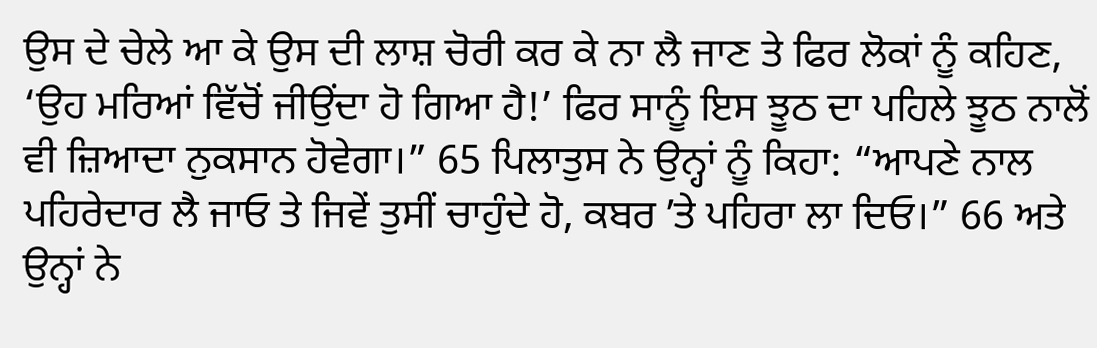ਉਸ ਦੇ ਚੇਲੇ ਆ ਕੇ ਉਸ ਦੀ ਲਾਸ਼ ਚੋਰੀ ਕਰ ਕੇ ਨਾ ਲੈ ਜਾਣ ਤੇ ਫਿਰ ਲੋਕਾਂ ਨੂੰ ਕਹਿਣ, ‘ਉਹ ਮਰਿਆਂ ਵਿੱਚੋਂ ਜੀਉਂਦਾ ਹੋ ਗਿਆ ਹੈ!’ ਫਿਰ ਸਾਨੂੰ ਇਸ ਝੂਠ ਦਾ ਪਹਿਲੇ ਝੂਠ ਨਾਲੋਂ ਵੀ ਜ਼ਿਆਦਾ ਨੁਕਸਾਨ ਹੋਵੇਗਾ।” 65 ਪਿਲਾਤੁਸ ਨੇ ਉਨ੍ਹਾਂ ਨੂੰ ਕਿਹਾ: “ਆਪਣੇ ਨਾਲ ਪਹਿਰੇਦਾਰ ਲੈ ਜਾਓ ਤੇ ਜਿਵੇਂ ਤੁਸੀਂ ਚਾਹੁੰਦੇ ਹੋ, ਕਬਰ ʼਤੇ ਪਹਿਰਾ ਲਾ ਦਿਓ।” 66 ਅਤੇ ਉਨ੍ਹਾਂ ਨੇ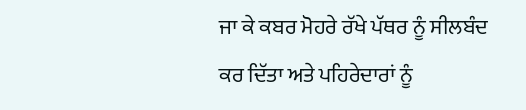ਜਾ ਕੇ ਕਬਰ ਮੋਹਰੇ ਰੱਖੇ ਪੱਥਰ ਨੂੰ ਸੀਲਬੰਦ ਕਰ ਦਿੱਤਾ ਅਤੇ ਪਹਿਰੇਦਾਰਾਂ ਨੂੰ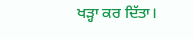ਖੜ੍ਹਾ ਕਰ ਦਿੱਤਾ।